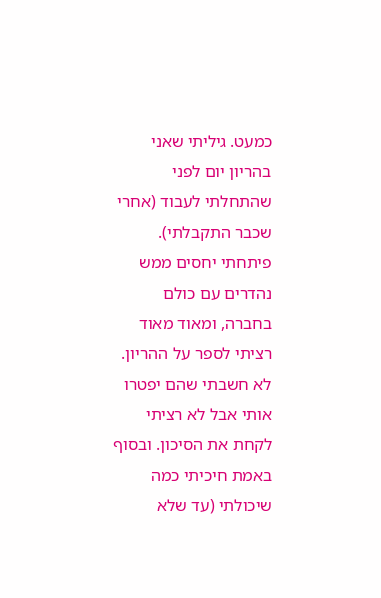כמעט. גיליתי שאני בהריון יום לפני שהתחלתי לעבוד (אחרי שכבר התקבלתי). פיתחתי יחסים ממש נהדרים עם כולם בחברה, ומאוד מאוד רציתי לספר על ההריון. לא חשבתי שהם יפטרו אותי אבל לא רציתי לקחת את הסיכון. ובסוף באמת חיכיתי כמה שיכולתי (עד שלא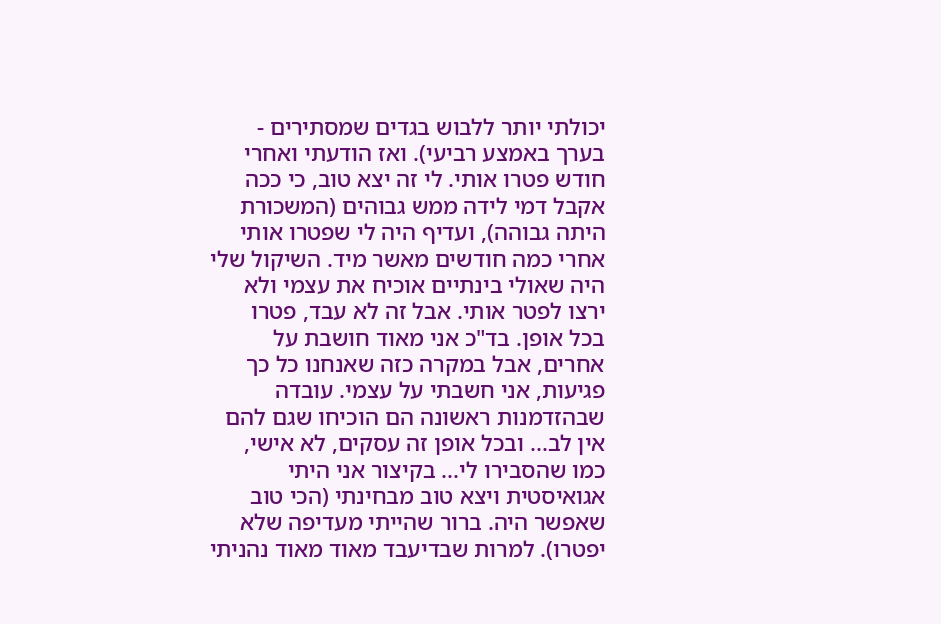יכולתי יותר ללבוש בגדים שמסתירים - בערך באמצע רביעי). ואז הודעתי ואחרי חודש פטרו אותי. לי זה יצא טוב, כי ככה אקבל דמי לידה ממש גבוהים (המשכורת היתה גבוהה), ועדיף היה לי שפטרו אותי אחרי כמה חודשים מאשר מיד. השיקול שלי היה שאולי בינתיים אוכיח את עצמי ולא ירצו לפטר אותי. אבל זה לא עבד, פטרו בכל אופן. בד"כ אני מאוד חושבת על אחרים, אבל במקרה כזה שאנחנו כל כך פגיעות, אני חשבתי על עצמי. עובדה שבהזדמנות ראשונה הם הוכיחו שגם להם אין לב... ובכל אופן זה עסקים, לא אישי, כמו שהסבירו לי... בקיצור אני היתי אגואיסטית ויצא טוב מבחינתי (הכי טוב שאפשר היה. ברור שהייתי מעדיפה שלא יפטרו). למרות שבדיעבד מאוד מאוד נהניתי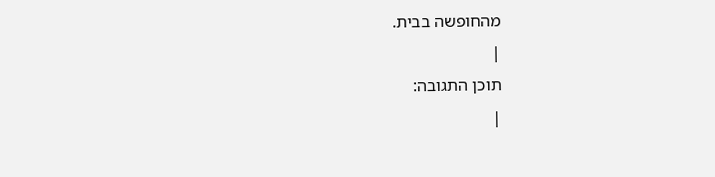מהחופשה בבית.
|
תוכן התגובה:
|